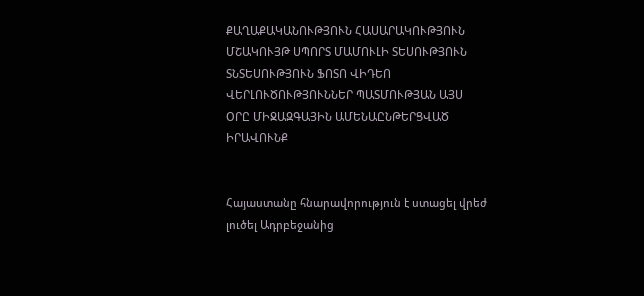ՔԱՂԱՔԱԿԱՆՈՒԹՅՈՒՆ ՀԱՍԱՐԱԿՈՒԹՅՈՒՆ ՄՇԱԿՈՒՅԹ ՍՊՈՐՏ ՄԱՄՈՒԼԻ ՏԵՍՈՒԹՅՈՒՆ ՏՆՏԵՍՈՒԹՅՈՒՆ ՖՈՏՈ ՎԻԴԵՈ ՎԵՐԼՈՒԾՈՒԹՅՈՒՆՆԵՐ ՊԱՏՄՈՒԹՅԱՆ ԱՅՍ ՕՐԸ ՄԻՋԱԶԳԱՅԻՆ ԱՄԵՆԱԸՆԹԵՐՑՎԱԾ ԻՐԱՎՈՒՆՔ


Հայաստանը հնարավորություն է ստացել վրեժ լուծել Ադրբեջանից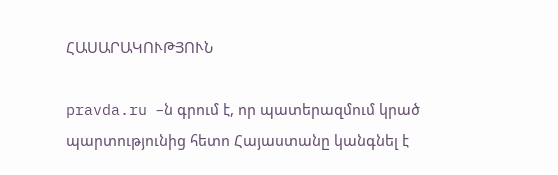ՀԱՍԱՐԱԿՈՒԹՅՈՒՆ

pravda.ru –ն գրում է, որ պատերազմում կրած պարտությունից հետո Հայաստանը կանգնել է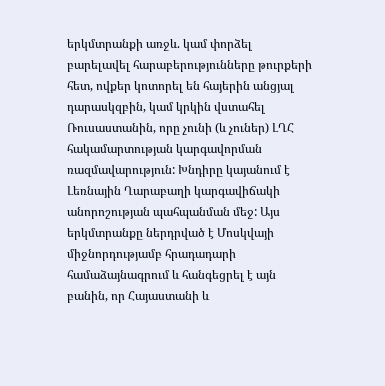երկմտրանքի առջև. կամ փորձել բարելավել հարաբերությունները թուրքերի հետ, ովքեր կոտորել են հայերին անցյալ դարասկզբին, կամ կրկին վստահել Ռուսաստանին, որը չունի (և չուներ) ԼՂՀ հակամարտության կարգավորման ռազմավարություն: Խնդիրը կայանում է Լեռնային Ղարաբաղի կարգավիճակի անորոշության պահպանման մեջ: Այս երկմտրանքը ներդրված է Մոսկվայի միջնորդությամբ հրադադարի համաձայնագրում և հանգեցրել է այն բանին, որ Հայաստանի և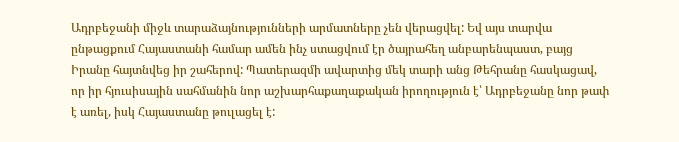Ադրբեջանի միջև տարաձայնությունների արմատները չեն վերացվել: Եվ այս տարվա ընթացքում Հայաստանի համար ամեն ինչ ստացվում էր ծայրահեղ անբարենպաստ, բայց Իրանը հայտնվեց իր շահերով: Պատերազմի ավարտից մեկ տարի անց Թեհրանը հասկացավ, որ իր հյուսիսային սահմանին նոր աշխարհաքաղաքական իրողություն է՝ Ադրբեջանը նոր թափ է առել, իսկ Հայաստանը թուլացել է: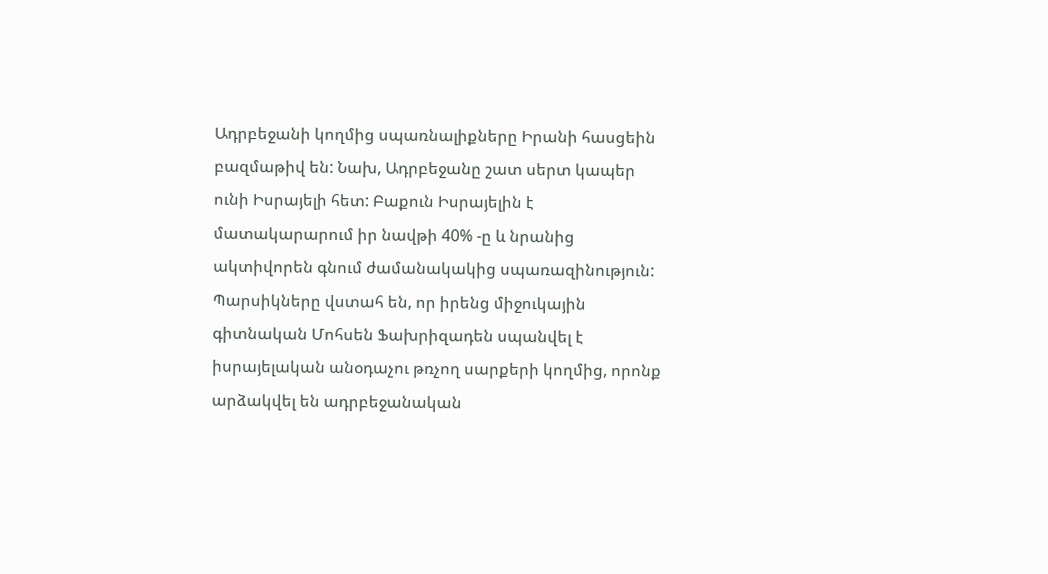Ադրբեջանի կողմից սպառնալիքները Իրանի հասցեին բազմաթիվ են: Նախ, Ադրբեջանը շատ սերտ կապեր ունի Իսրայելի հետ: Բաքուն Իսրայելին է մատակարարում իր նավթի 40% -ը և նրանից ակտիվորեն գնում ժամանակակից սպառազինություն: Պարսիկները վստահ են, որ իրենց միջուկային գիտնական Մոհսեն Ֆախրիզադեն սպանվել է իսրայելական անօդաչու թռչող սարքերի կողմից, որոնք արձակվել են ադրբեջանական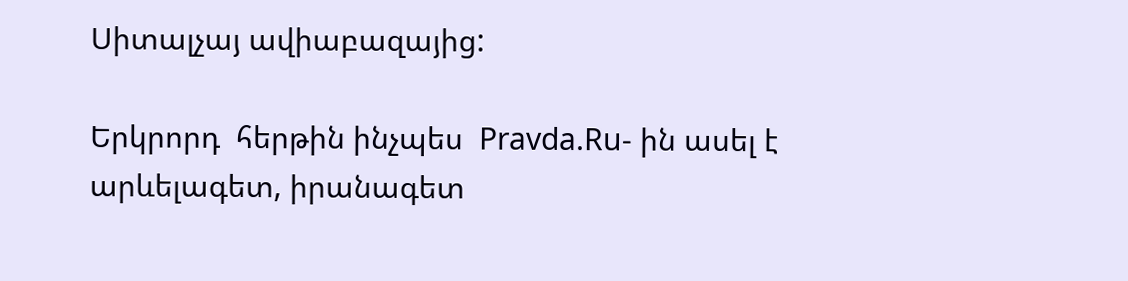Սիտալչայ ավիաբազայից:

Երկրորդ  հերթին ինչպես  Pravda.Ru- ին ասել է արևելագետ, իրանագետ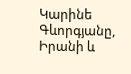Կարինե Գևորգյանը, Իրանի և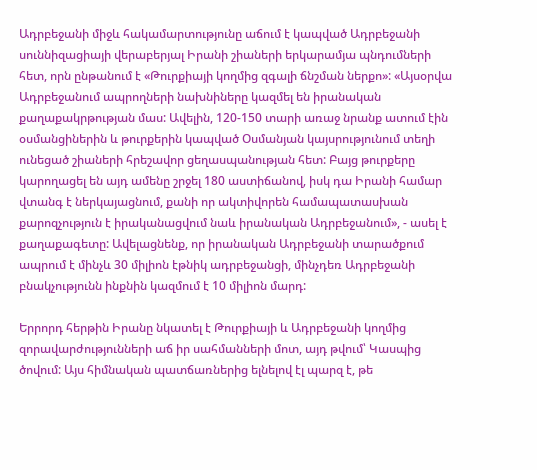Ադրբեջանի միջև հակամարտությունը աճում է կապված Ադրբեջանի սուննիզացիայի վերաբերյալ Իրանի շիաների երկարամյա պնդումների հետ, որն ընթանում է «Թուրքիայի կողմից զգալի ճնշման ներքո»: «Այսօրվա Ադրբեջանում ապրողների նախնիները կազմել են իրանական քաղաքակրթության մաս: Ավելին, 120-150 տարի առաջ նրանք ատում էին օսմանցիներին և թուրքերին կապված Օսմանյան կայսրությունում տեղի ունեցած շիաների հրեշավոր ցեղասպանության հետ: Բայց թուրքերը կարողացել են այդ ամենը շրջել 180 աստիճանով, իսկ դա Իրանի համար վտանգ է ներկայացնում, քանի որ ակտիվորեն համապատասխան քարոզչություն է իրականացվում նաև իրանական Ադրբեջանում», - ասել է քաղաքագետը: Ավելացնենք, որ իրանական Ադրբեջանի տարածքում ապրում է մինչև 30 միլիոն էթնիկ ադրբեջանցի, մինչդեռ Ադրբեջանի բնակչությունն ինքնին կազմում է 10 միլիոն մարդ:

Երրորդ հերթին Իրանը նկատել է Թուրքիայի և Ադրբեջանի կողմից զորավարժությունների աճ իր սահմանների մոտ, այդ թվում՝ Կասպից ծովում: Այս հիմնական պատճառներից ելնելով էլ պարզ է, թե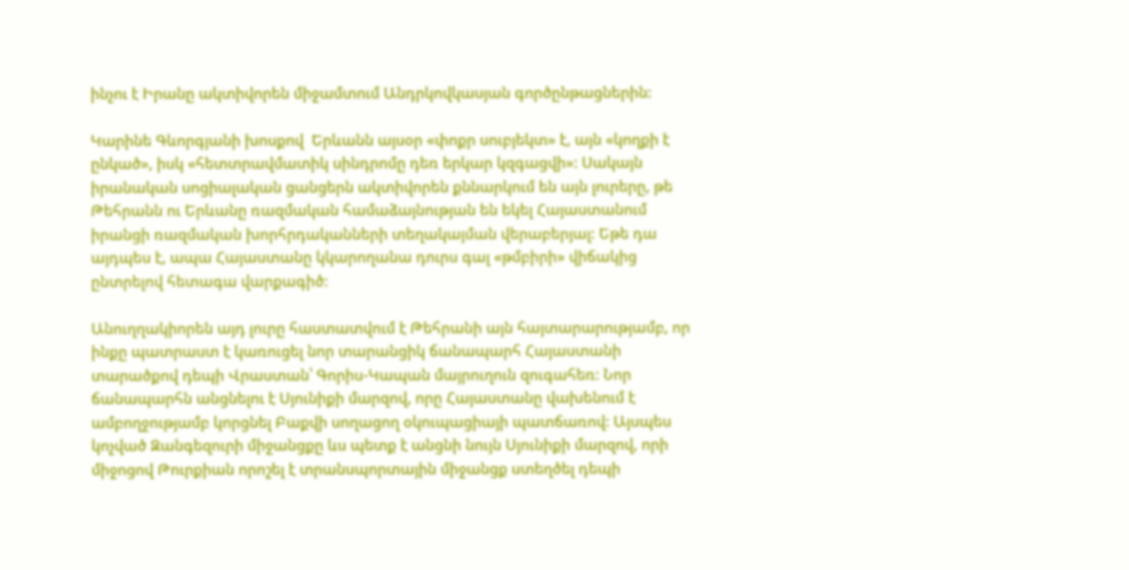ինչու է Իրանը ակտիվորեն միջամտում Անդրկովկասյան գործընթացներին:

Կարինե Գևորգյանի խոսքով  Երևանն այսօր «փոքր սուբյեկտ» է, այն «կողքի է ընկած», իսկ «հետտրավմատիկ սինդրոմը դեռ երկար կզգացվի»: Սակայն իրանական սոցիալական ցանցերն ակտիվորեն քննարկում են այն լուրերը, թե Թեհրանն ու Երևանը ռազմական համաձայնության են եկել Հայաստանում իրանցի ռազմական խորհրդականների տեղակայման վերաբերյալ: Եթե դա այդպես է, ապա Հայաստանը կկարողանա դուրս գալ «թմբիրի» վիճակից ընտրելով հետագա վարքագիծ:

Անուղղակիորեն այդ լուրը հաստատվում է Թեհրանի այն հայտարարությամբ, որ ինքը պատրաստ է կառուցել նոր տարանցիկ ճանապարհ Հայաստանի տարածքով դեպի Վրաստան՝ Գորիս-Կապան մայրուղուն զուգահեռ: Նոր ճանապարհն անցնելու է Սյունիքի մարզով, որը Հայաստանը վախենում է ամբողջությամբ կորցնել Բաքվի սողացող օկուպացիայի պատճառով: Այսպես կոչված Զանգեզուրի միջանցքը ևս պետք է անցնի նույն Սյունիքի մարզով, որի միջոցով Թուրքիան որոշել է տրանսպորտային միջանցք ստեղծել դեպի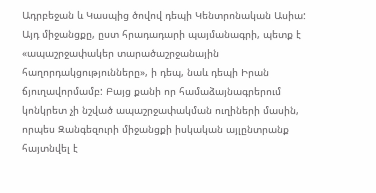Ադրբեջան և Կասպից ծովով դեպի Կենտրոնական Ասիա: Այդ միջանցքը, ըստ հրադադարի պայմանագրի, պետք է «ապաշրջափակեր տարածաշրջանային հաղորդակցությունները», ի դեպ, նաև դեպի Իրան ճյուղավորմամբ: Բայց քանի որ համաձայնագրերում կոնկրետ չի նշված ապաշրջափակման ուղիների մասին, որպես Զանգեզուրի միջանցքի իսկական այլընտրանք հայտնվել է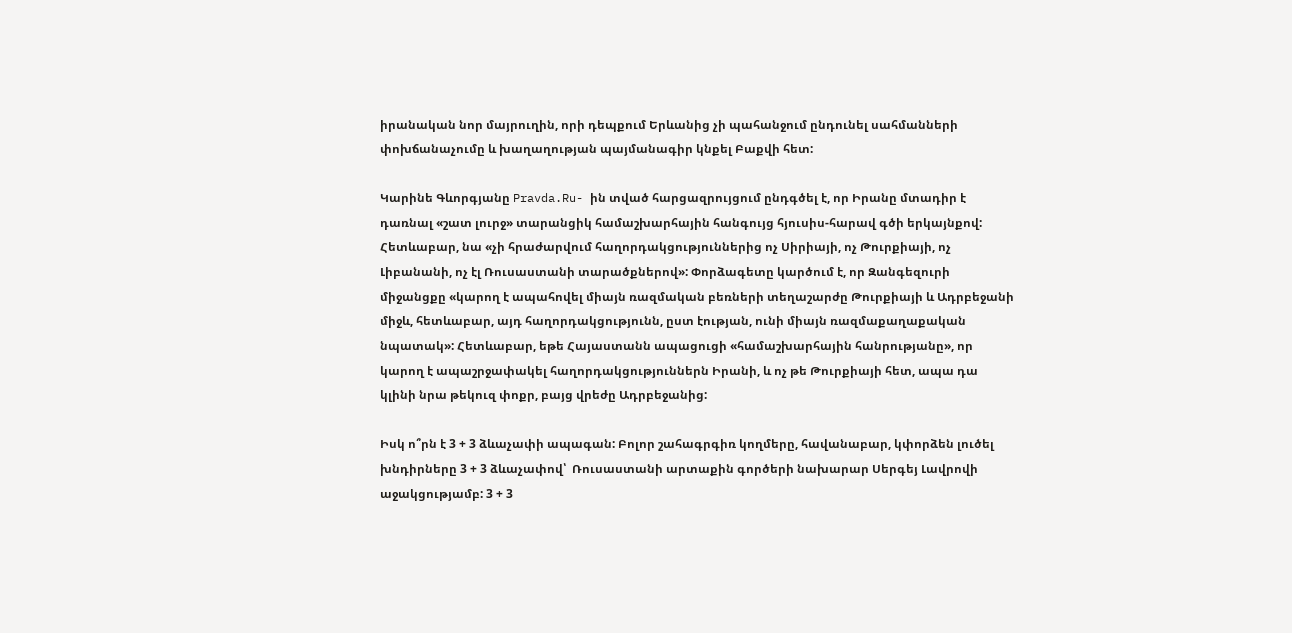իրանական նոր մայրուղին, որի դեպքում Երևանից չի պահանջում ընդունել սահմանների փոխճանաչումը և խաղաղության պայմանագիր կնքել Բաքվի հետ:

Կարինե Գևորգյանը Pravda.Ru- ին տված հարցազրույցում ընդգծել է, որ Իրանը մտադիր է դառնալ «շատ լուրջ» տարանցիկ համաշխարհային հանգույց հյուսիս-հարավ գծի երկայնքով: Հետևաբար, նա «չի հրաժարվում հաղորդակցություններից ոչ Սիրիայի, ոչ Թուրքիայի, ոչ Լիբանանի, ոչ էլ Ռուսաստանի տարածքներով»: Փորձագետը կարծում է, որ Զանգեզուրի միջանցքը «կարող է ապահովել միայն ռազմական բեռների տեղաշարժը Թուրքիայի և Ադրբեջանի միջև, հետևաբար, այդ հաղորդակցությունն, ըստ էության, ունի միայն ռազմաքաղաքական նպատակ»: Հետևաբար, եթե Հայաստանն ապացուցի «համաշխարհային հանրությանը», որ կարող է ապաշրջափակել հաղորդակցություններն Իրանի, և ոչ թե Թուրքիայի հետ, ապա դա կլինի նրա թեկուզ փոքր, բայց վրեժը Ադրբեջանից:

Իսկ ո՞րն է 3 + 3 ձևաչափի ապագան: Բոլոր շահագրգիռ կողմերը, հավանաբար, կփորձեն լուծել խնդիրները 3 + 3 ձևաչափով՝  Ռուսաստանի արտաքին գործերի նախարար Սերգեյ Լավրովի աջակցությամբ: 3 + 3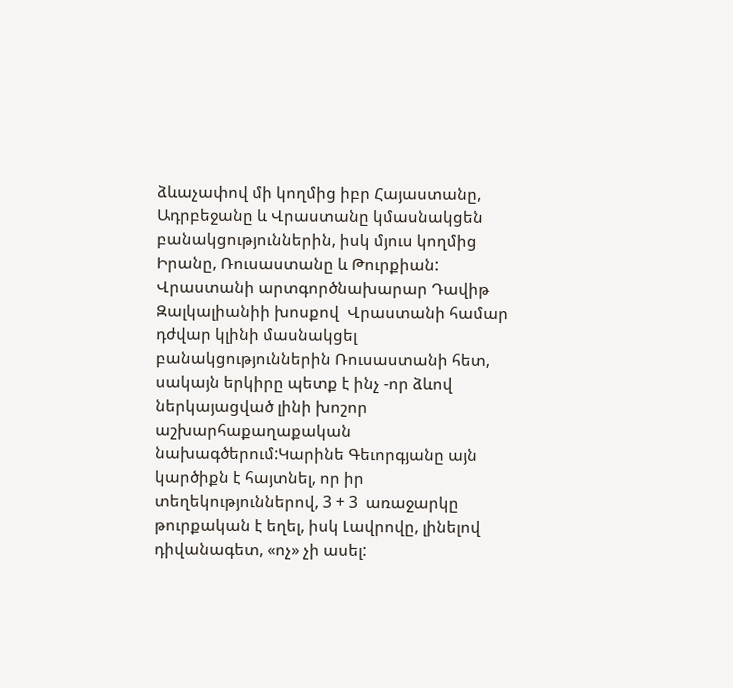ձևաչափով մի կողմից իբր Հայաստանը, Ադրբեջանը և Վրաստանը կմասնակցեն բանակցություններին, իսկ մյուս կողմից  Իրանը, Ռուսաստանը և Թուրքիան: Վրաստանի արտգործնախարար Դավիթ Զալկալիանիի խոսքով  Վրաստանի համար դժվար կլինի մասնակցել բանակցություններին Ռուսաստանի հետ, սակայն երկիրը պետք է ինչ -որ ձևով ներկայացված լինի խոշոր աշխարհաքաղաքական նախագծերում:Կարինե Գեւորգյանը այն կարծիքն է հայտնել, որ իր տեղեկություններով, 3 + 3  առաջարկը թուրքական է եղել, իսկ Լավրովը, լինելով դիվանագետ, «ոչ» չի ասել: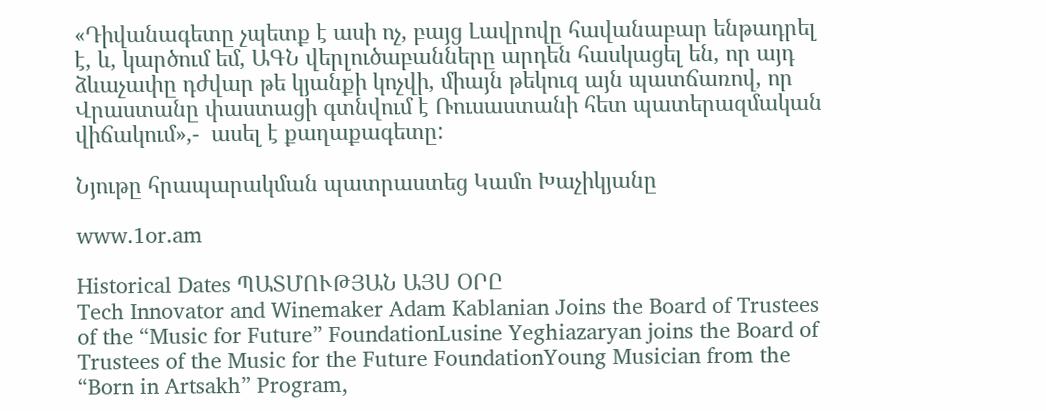«Դիվանագետը չպետք է ասի ոչ, բայց Լավրովը հավանաբար ենթադրել է, և, կարծում եմ, ԱԳՆ վերլուծաբանները արդեն հասկացել են, որ այդ ձևաչափը դժվար թե կյանքի կոչվի, միայն թեկուզ այն պատճառով, որ Վրաստանը փաստացի գտնվում է Ռուսաստանի հետ պատերազմական վիճակում»,-  ասել է քաղաքագետը:

Նյութը հրապարակման պատրաստեց Կամո Խաչիկյանը

www.1or.am

Historical Dates ՊԱՏՄՈՒԹՅԱՆ ԱՅՍ ՕՐԸ
Tech Innovator and Winemaker Adam Kablanian Joins the Board of Trustees of the “Music for Future” FoundationLusine Yeghiazaryan joins the Board of Trustees of the Music for the Future FoundationYoung Musician from the “Born in Artsakh” Program,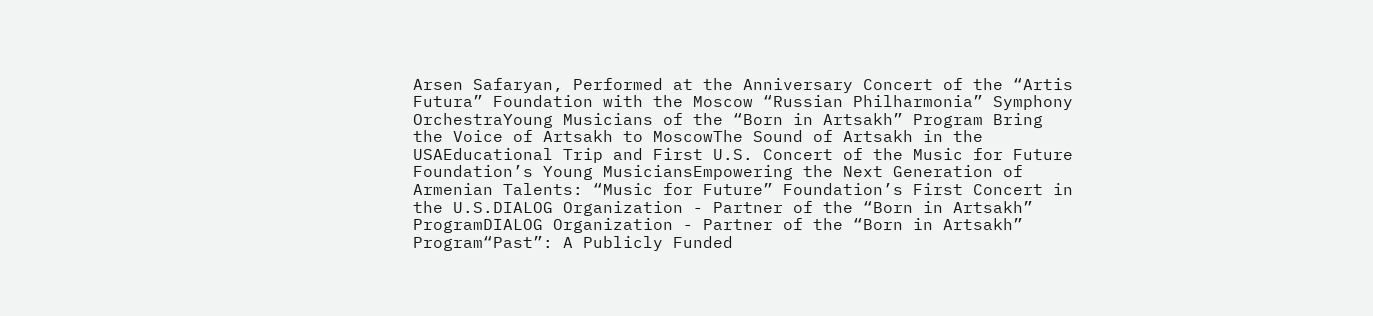Arsen Safaryan, Performed at the Anniversary Concert of the “Artis Futura” Foundation with the Moscow “Russian Philharmonia” Symphony OrchestraYoung Musicians of the “Born in Artsakh” Program Bring the Voice of Artsakh to MoscowThe Sound of Artsakh in the USAEducational Trip and First U.S. Concert of the Music for Future Foundation’s Young MusiciansEmpowering the Next Generation of Armenian Talents: “Music for Future” Foundation’s First Concert in the U.S.DIALOG Organization - Partner of the “Born in Artsakh” ProgramDIALOG Organization - Partner of the “Born in Artsakh” Program“Past”: A Publicly Funded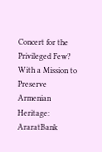Concert for the Privileged Few? With a Mission to Preserve Armenian Heritage: AraratBank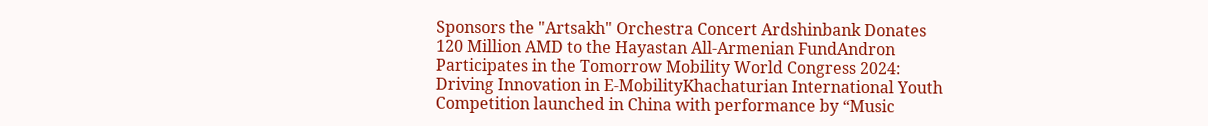Sponsors the "Artsakh" Orchestra Concert Ardshinbank Donates 120 Million AMD to the Hayastan All-Armenian FundAndron Participates in the Tomorrow Mobility World Congress 2024: Driving Innovation in E-MobilityKhachaturian International Youth Competition launched in China with performance by “Music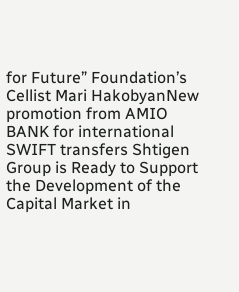for Future” Foundation’s Cellist Mari HakobyanNew promotion from AMIO BANK for international SWIFT transfers Shtigen Group is Ready to Support the Development of the Capital Market in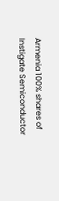Armenia 100% shares of Instigate Semiconductor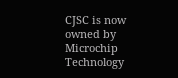CJSC is now owned by Microchip Technology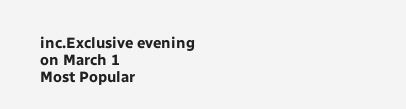inc.Exclusive evening on March 1
Most Popular